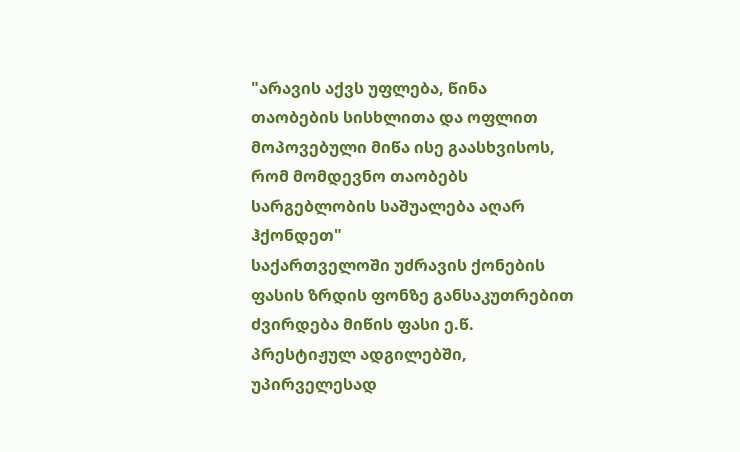"არავის აქვს უფლება, წინა თაობების სისხლითა და ოფლით მოპოვებული მიწა ისე გაასხვისოს, რომ მომდევნო თაობებს სარგებლობის საშუალება აღარ ჰქონდეთ"
საქართველოში უძრავის ქონების ფასის ზრდის ფონზე განსაკუთრებით ძვირდება მიწის ფასი ე.წ. პრესტიჟულ ადგილებში, უპირველესად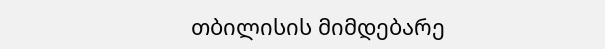თბილისის მიმდებარე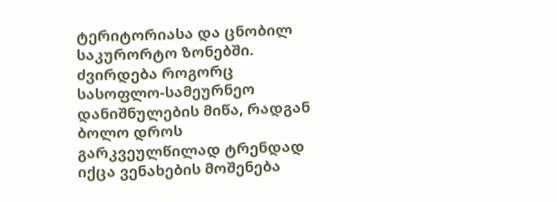ტერიტორიასა და ცნობილ საკურორტო ზონებში. ძვირდება როგორც სასოფლო-სამეურნეო დანიშნულების მიწა, რადგან ბოლო დროს გარკვეულწილად ტრენდად იქცა ვენახების მოშენება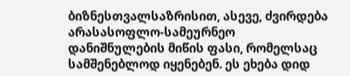ბიზნესთვალსაზრისით, ასევე, ძვირდება არასასოფლო-სამეურნეო დანიშნულების მიწის ფასი, რომელსაც სამშენებლოდ იყენებენ. ეს ეხება დიდ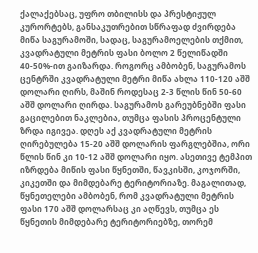ქალაქებსაც, უფრო თბილისს და პრესტიჟულ კურორტებს, განსაკუთრებით სწრაფად ძვირდება მიწა საგურამოში, სადაც, საგურამოელების თქმით, კვადრატული მეტრის ფასი ბოლო 2 წელიწადში 40-50%-ით გაიზარდა. როგორც ამბობენ, საგურამოს ცენტრში კვადრატული მეტრი მიწა ახლა 110-120 აშშ დოლარი ღირს, მაშინ როდესაც 2-3 წლის წინ 50-60 აშშ დოლარი ღირდა. საგურამოს გარეუბნებში ფასი გაცილებით ნაკლებია, თუმცა ფასის პროცენტული ზრდა იგივეა. დღეს აქ კვადრატული მეტრის ღირებულება 15-20 აშშ დოლარის ფარგლებშია, ორი წლის წინ კი 10-12 აშშ დოლარი იყო. ასეთივე ტემპით იზრდება მიწის ფასი წყნეთში, წავკისში, კოჯორში, კიკეთში და მიმდებარე ტერიტორიაზე. მაგალითად, წყნეთელები ამბობენ, რომ კვადრატული მეტრის ფასი 170 აშშ დოლარსაც კი აღწევს, თუმცა ეს წყნეთის მიმდებარე ტერიტორიებზე, თორემ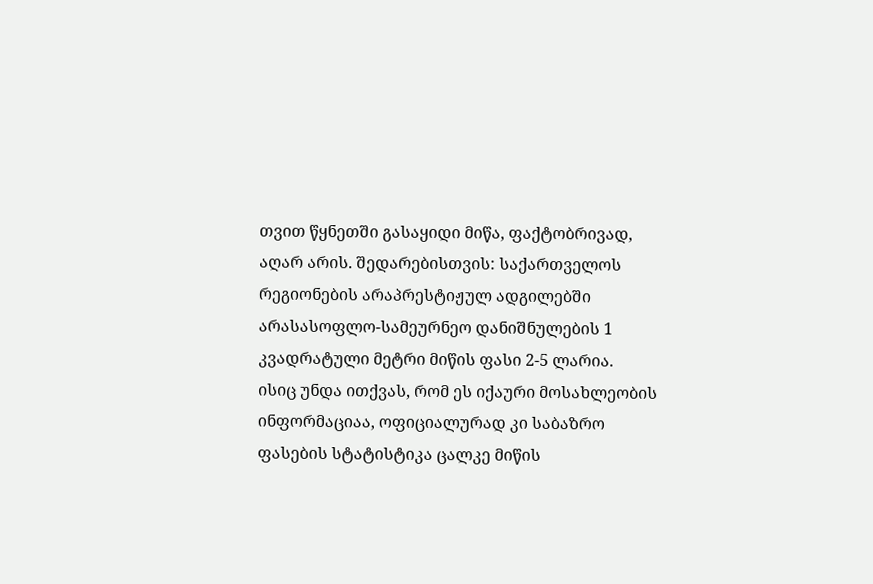თვით წყნეთში გასაყიდი მიწა, ფაქტობრივად, აღარ არის. შედარებისთვის: საქართველოს რეგიონების არაპრესტიჟულ ადგილებში არასასოფლო-სამეურნეო დანიშნულების 1 კვადრატული მეტრი მიწის ფასი 2-5 ლარია.
ისიც უნდა ითქვას, რომ ეს იქაური მოსახლეობის ინფორმაციაა, ოფიციალურად კი საბაზრო ფასების სტატისტიკა ცალკე მიწის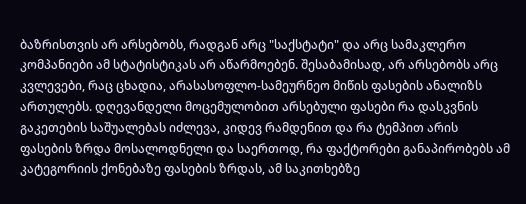ბაზრისთვის არ არსებობს, რადგან არც "საქსტატი" და არც სამაკლერო კომპანიები ამ სტატისტიკას არ აწარმოებენ. შესაბამისად, არ არსებობს არც კვლევები, რაც ცხადია, არასასოფლო-სამეურნეო მიწის ფასების ანალიზს ართულებს. დღევანდელი მოცემულობით არსებული ფასები რა დასკვნის გაკეთების საშუალებას იძლევა, კიდევ რამდენით და რა ტემპით არის ფასების ზრდა მოსალოდნელი და საერთოდ, რა ფაქტორები განაპირობებს ამ კატეგორიის ქონებაზე ფასების ზრდას, ამ საკითხებზე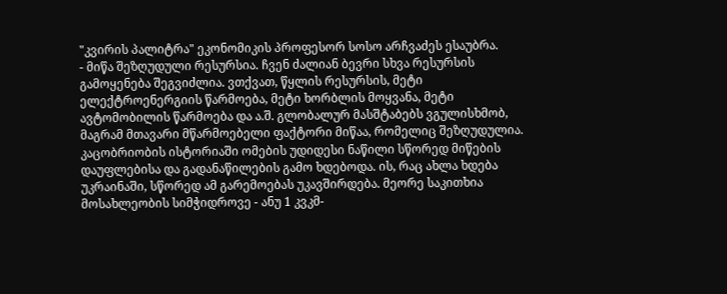"კვირის პალიტრა" ეკონომიკის პროფესორ სოსო არჩვაძეს ესაუბრა.
- მიწა შეზღუდული რესურსია. ჩვენ ძალიან ბევრი სხვა რესურსის გამოყენება შეგვიძლია. ვთქვათ, წყლის რესურსის, მეტი ელექტროენერგიის წარმოება, მეტი ხორბლის მოყვანა, მეტი ავტომობილის წარმოება და ა.შ. გლობალურ მასშტაბებს ვგულისხმობ, მაგრამ მთავარი მწარმოებელი ფაქტორი მიწაა, რომელიც შეზღუდულია. კაცობრიობის ისტორიაში ომების უდიდესი ნაწილი სწორედ მიწების დაუფლებისა და გადანაწილების გამო ხდებოდა. ის, რაც ახლა ხდება უკრაინაში, სწორედ ამ გარემოებას უკავშირდება. მეორე საკითხია მოსახლეობის სიმჭიდროვე - ანუ 1 კვკმ-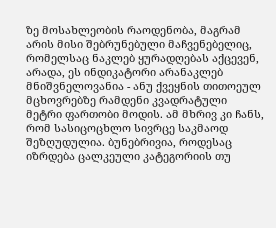ზე მოსახლეობის რაოდენობა, მაგრამ არის მისი შებრუნებული მაჩვენებელიც, რომელსაც ნაკლებ ყურადღებას აქცევენ, არადა, ეს ინდიკატორი არანაკლებ მნიშვნელოვანია - ანუ ქვეყნის თითოეულ მცხოვრებზე რამდენი კვადრატული მეტრი ფართობი მოდის. ამ მხრივ კი ჩანს, რომ სასიცოცხლო სივრცე საკმაოდ შეზღუდულია. ბუნებრივია, როდესაც იზრდება ცალკეული კატეგორიის თუ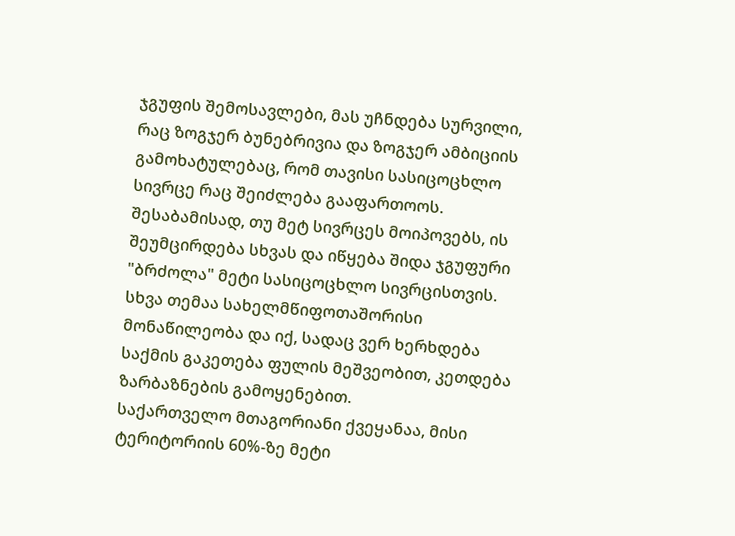ჯგუფის შემოსავლები, მას უჩნდება სურვილი, რაც ზოგჯერ ბუნებრივია და ზოგჯერ ამბიციის გამოხატულებაც, რომ თავისი სასიცოცხლო სივრცე რაც შეიძლება გააფართოოს. შესაბამისად, თუ მეტ სივრცეს მოიპოვებს, ის შეუმცირდება სხვას და იწყება შიდა ჯგუფური "ბრძოლა" მეტი სასიცოცხლო სივრცისთვის. სხვა თემაა სახელმწიფოთაშორისი მონაწილეობა და იქ, სადაც ვერ ხერხდება საქმის გაკეთება ფულის მეშვეობით, კეთდება ზარბაზნების გამოყენებით.
საქართველო მთაგორიანი ქვეყანაა, მისი ტერიტორიის 60%-ზე მეტი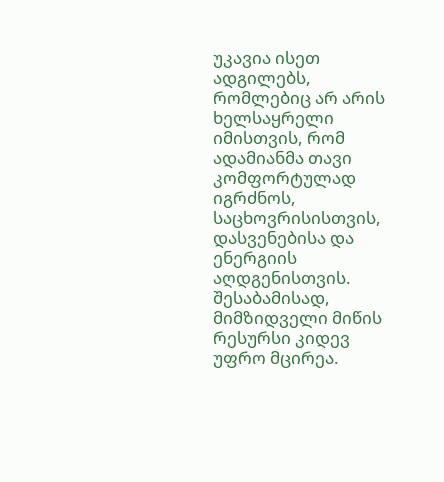უკავია ისეთ ადგილებს, რომლებიც არ არის ხელსაყრელი იმისთვის, რომ ადამიანმა თავი კომფორტულად იგრძნოს, საცხოვრისისთვის, დასვენებისა და ენერგიის აღდგენისთვის. შესაბამისად, მიმზიდველი მიწის რესურსი კიდევ უფრო მცირეა.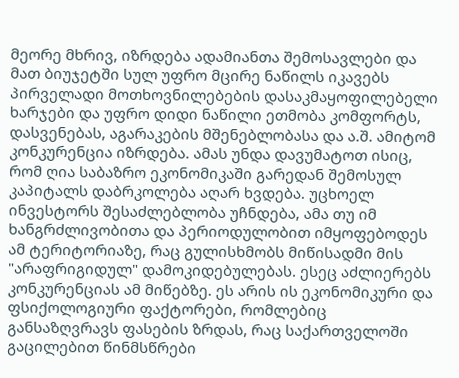მეორე მხრივ, იზრდება ადამიანთა შემოსავლები და მათ ბიუჯეტში სულ უფრო მცირე ნაწილს იკავებს პირველადი მოთხოვნილებების დასაკმაყოფილებელი ხარჯები და უფრო დიდი ნაწილი ეთმობა კომფორტს, დასვენებას, აგარაკების მშენებლობასა და ა.შ. ამიტომ კონკურენცია იზრდება. ამას უნდა დავუმატოთ ისიც, რომ ღია საბაზრო ეკონომიკაში გარედან შემოსულ კაპიტალს დაბრკოლება აღარ ხვდება. უცხოელ ინვესტორს შესაძლებლობა უჩნდება, ამა თუ იმ ხანგრძლივობითა და პერიოდულობით იმყოფებოდეს ამ ტერიტორიაზე, რაც გულისხმობს მიწისადმი მის "არაფრიგიდულ" დამოკიდებულებას. ესეც აძლიერებს კონკურენციას ამ მიწებზე. ეს არის ის ეკონომიკური და ფსიქოლოგიური ფაქტორები, რომლებიც განსაზღვრავს ფასების ზრდას, რაც საქართველოში გაცილებით წინმსწრები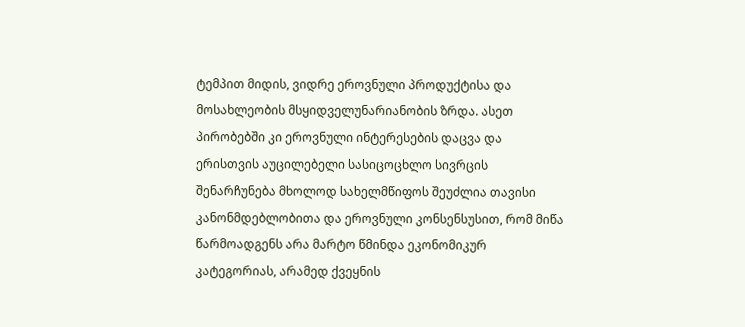ტემპით მიდის, ვიდრე ეროვნული პროდუქტისა და მოსახლეობის მსყიდველუნარიანობის ზრდა. ასეთ პირობებში კი ეროვნული ინტერესების დაცვა და ერისთვის აუცილებელი სასიცოცხლო სივრცის შენარჩუნება მხოლოდ სახელმწიფოს შეუძლია თავისი კანონმდებლობითა და ეროვნული კონსენსუსით, რომ მიწა წარმოადგენს არა მარტო წმინდა ეკონომიკურ კატეგორიას, არამედ ქვეყნის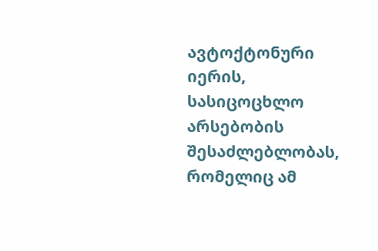ავტოქტონური იერის, სასიცოცხლო არსებობის შესაძლებლობას, რომელიც ამ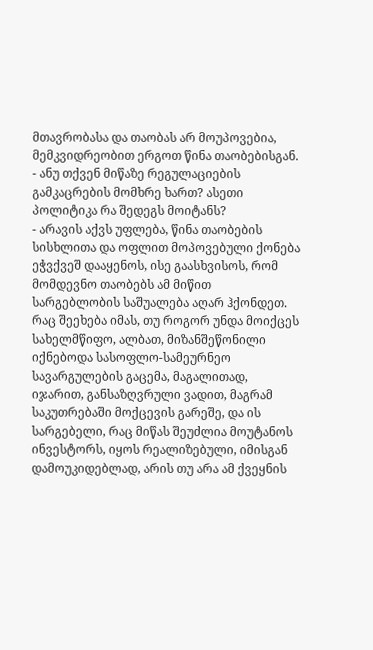მთავრობასა და თაობას არ მოუპოვებია, მემკვიდრეობით ერგოთ წინა თაობებისგან.
- ანუ თქვენ მიწაზე რეგულაციების გამკაცრების მომხრე ხართ? ასეთი პოლიტიკა რა შედეგს მოიტანს?
- არავის აქვს უფლება, წინა თაობების სისხლითა და ოფლით მოპოვებული ქონება ეჭვქვეშ დააყენოს, ისე გაასხვისოს, რომ მომდევნო თაობებს ამ მიწით სარგებლობის საშუალება აღარ ჰქონდეთ. რაც შეეხება იმას, თუ როგორ უნდა მოიქცეს სახელმწიფო, ალბათ, მიზანშეწონილი იქნებოდა სასოფლო-სამეურნეო სავარგულების გაცემა, მაგალითად, იჯარით, განსაზღვრული ვადით, მაგრამ საკუთრებაში მოქცევის გარეშე, და ის სარგებელი, რაც მიწას შეუძლია მოუტანოს ინვესტორს, იყოს რეალიზებული, იმისგან დამოუკიდებლად, არის თუ არა ამ ქვეყნის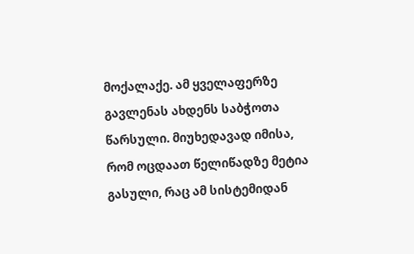მოქალაქე. ამ ყველაფერზე გავლენას ახდენს საბჭოთა წარსული. მიუხედავად იმისა, რომ ოცდაათ წელიწადზე მეტია გასული, რაც ამ სისტემიდან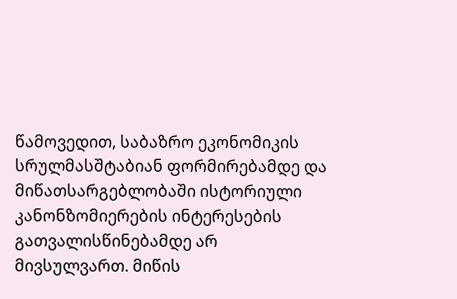წამოვედით, საბაზრო ეკონომიკის სრულმასშტაბიან ფორმირებამდე და მიწათსარგებლობაში ისტორიული კანონზომიერების ინტერესების გათვალისწინებამდე არ მივსულვართ. მიწის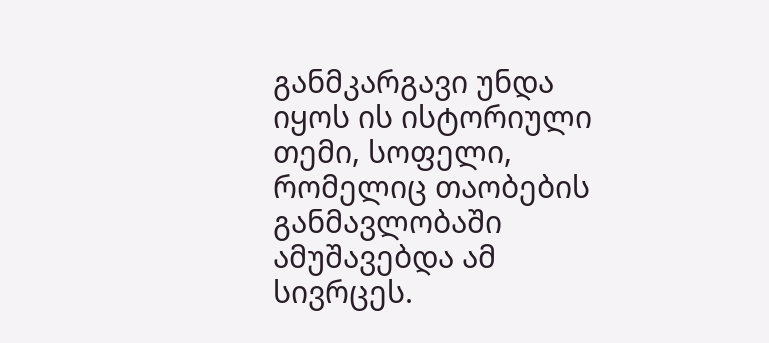განმკარგავი უნდა იყოს ის ისტორიული თემი, სოფელი, რომელიც თაობების განმავლობაში ამუშავებდა ამ სივრცეს.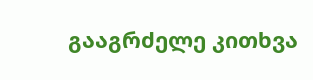გააგრძელე კითხვა